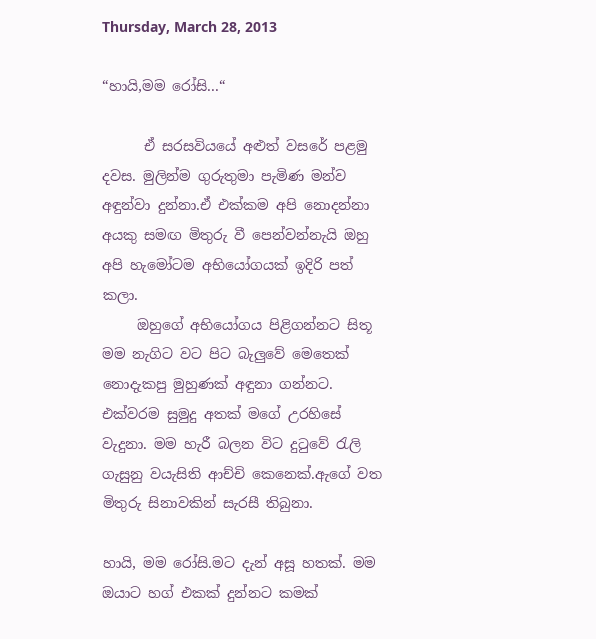Thursday, March 28, 2013

“හායි,මම රෝසි...“

      ඒ සරසවියයේ අළුත් වසරේ පළමු දවස. මුලින්ම ගුරුතුමා පැමිණ මන්ව අඳුන්වා දුන්නා.ඒ එක්කම අපි නොදන්නා අයකු සමඟ මිතුරු වී පෙන්වන්නැයි ඔහු අපි හැමෝටම අභියෝගයක් ඉදිරි පත් කලා.
     ඔහුගේ අභියෝගය පිළිගන්නට සිතූ මම නැගිට වට පිට බැලුවේ මෙතෙක් නොදැකපු මුහුණක් අඳුනා ගන්නට. එක්වරම සුමුදු අතක් මගේ උරහිසේ වැදුනා. මම හැරී බලන විට දුටුවේ රැලි ගැසුනු වයැසිති ආච්චි කෙනෙක්.ඇගේ වත මිතුරු සිනාවකින් සැරසී තිබුනා.

හායි, මම රෝසි.මට දැන් අසූ හතක්. මම ඔයාට හග් එකක් දුන්නට කමක්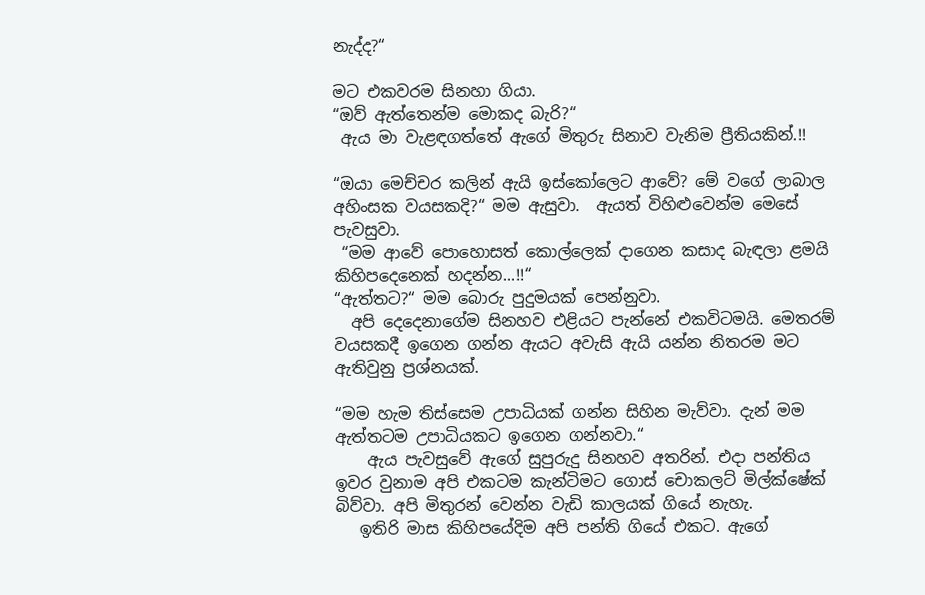නැද්ද?“

මට එකවරම සිනහා ගියා.
“ඔව් ඇත්තෙන්ම මොකද බැරි?“
 ඇය මා වැළඳගත්තේ ඇගේ මිතුරු සිනාව වැනිම ප්‍රීතියකින්.!!

“ඔයා මෙච්චර කලින් ඇයි ඉස්කෝලෙට ආවේ? මේ වගේ ලාබාල අහිංසක වයසකදි?“ මම ඇසුවා.  ඇයත් විහිළුවෙන්ම මෙසේ පැවසුවා.
 “මම ආවේ පොහොසත් කොල්ලෙක් දාගෙන කසාද බැඳලා ළමයි කිහිපදෙනෙක් හදන්න...!!“
“ඇත්තට?“ මම බොරු පුදුමයක් පෙන්නුවා.
  අපි දෙදෙනාගේම සිනහව එළියට පැන්නේ එකවිටමයි. මෙතරම් වයසකදී ඉගෙන ගන්න ඇයට අවැසි ඇයි යන්න නිතරම මට ඇතිවුනු ප්‍රශ්නයක්.

“මම හැම තිස්සෙම උපාධියක් ගන්න සිහින මැව්වා. දැන් මම ඇත්තටම උපාධියකට ඉගෙන ගන්නවා.“
    ඇය පැවසුවේ ඇගේ සුපුරුදු සිනහව අතරින්. එදා පන්තිය ඉවර වුනාම අපි එකටම කැන්ටිමට ගොස් චොකලට් මිල්ක්ෂේක් බිව්වා. අපි මිතුරන් වෙන්න වැඩි කාලයක් ගියේ නැහැ.
   ඉතිරි මාස කිහිපයේදිම අපි පන්ති ගියේ එකට. ඇගේ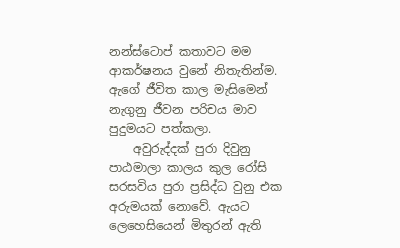නන්ස්ටොප් කතාවට මම ආකර්ෂනය වුනේ නිතැතින්ම. ඇගේ ජීවිත කාල මැසිමෙන් නැගුනු ජීවන පරිචය මාව පුදුමයට පත්කලා.
    අවුරුද්දක් පුරා දිවුනු පාඨමාලා කාලය කුල රෝසි සරසවිය පුරා ප්‍රසිද්ධ වුනු එක අරුමයක් නොවේ. ඇයට ලෙහෙසියෙන් මිතුරන් ඇති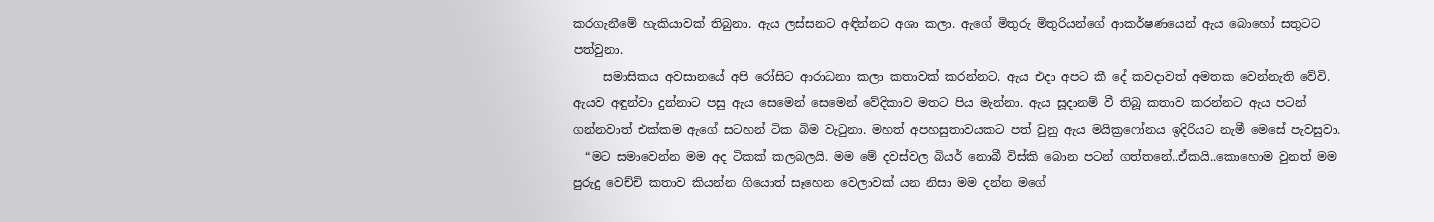කරගැනීමේ හැකියාවක් තිබුනා. ඇය ලස්සනට අඳින්නට අශා කලා. ඇගේ මිතුරු මිතුරියන්ගේ ආකර්ෂණයෙන් ඇය බොහෝ සතුටට පත්වුනා.
     සමාසිකය අවසානයේ අපි රෝසිට ආරාධනා කලා කතාවක් කරන්නට. ඇය එදා අපට කී දේ කවදාවත් අමතක වෙන්නැති වේවි. ඇයව අඳුන්වා දුන්නාට පසු ඇය සෙමෙන් සෙමෙන් වේදිකාව මතට පිය මැන්නා. ඇය සූදානම් වී තිබූ කතාව කරන්නට ඇය පටන් ගන්නවාත් එක්කම ඇගේ සටහන් ටික බිම වැටුනා. මහත් අපහසුතාවයකට පත් වුනු ඇය මයික්‍රෆෝනය ඉදිරියට නැමී මෙසේ පැවසුවා.
  “මට සමාවෙන්න මම අද ටිකක් කලබලයි. මම මේ දවස්වල බියර් නොබී විස්කි බොන පටන් ගත්තනේ..ඒකයි..කොහොම වුනත් මම පුරුදු වෙච්චි කතාව කියන්න ගියොත් සෑහෙන වෙලාවක් යන නිසා මම දන්න මගේ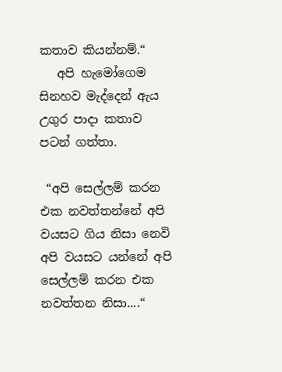කතාව කියන්නම්.“
   අපි හැමෝගෙම සිනහව මැද්දෙන් ඇය උගුර පාදා කතාව පටන් ගත්තා.

 “අපි සෙල්ලම් කරන එක නවත්තන්නේ අපි වයසට ගිය නිසා නෙවි අපි වයසට යන්නේ අපි සෙල්ලම් කරන එක නවත්තන නිසා....“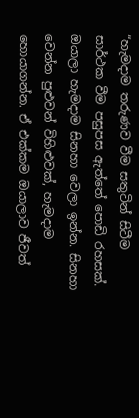“හැමදාම තරුණව වීම සතුටින් සිටීම සාර්ථක වීම පසුපස ඇත්තේ පොඩි රහසක්. ඔයාලා හැමදාම සිනහා වෙලා ඉන්න. සිනහා වෙන්න පුළුවන් විහිළුවක්, හැමදාම හොයාගන්න. ඒ එක්කම ඔයාලාව ජීවත්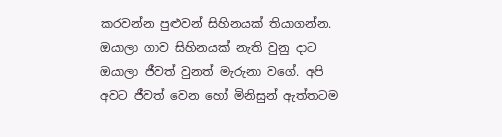කරවන්න පුළුවන් සිහිනයක් තියාගන්න. ඔයාලා ගාව සිහිනයක් නැති වුනු දාට ඔයාලා ජීවත් වුනත් මැරුනා වගේ. අපි අවට ජීවත් වෙන හෝ මිනිසුන් ඇත්තටම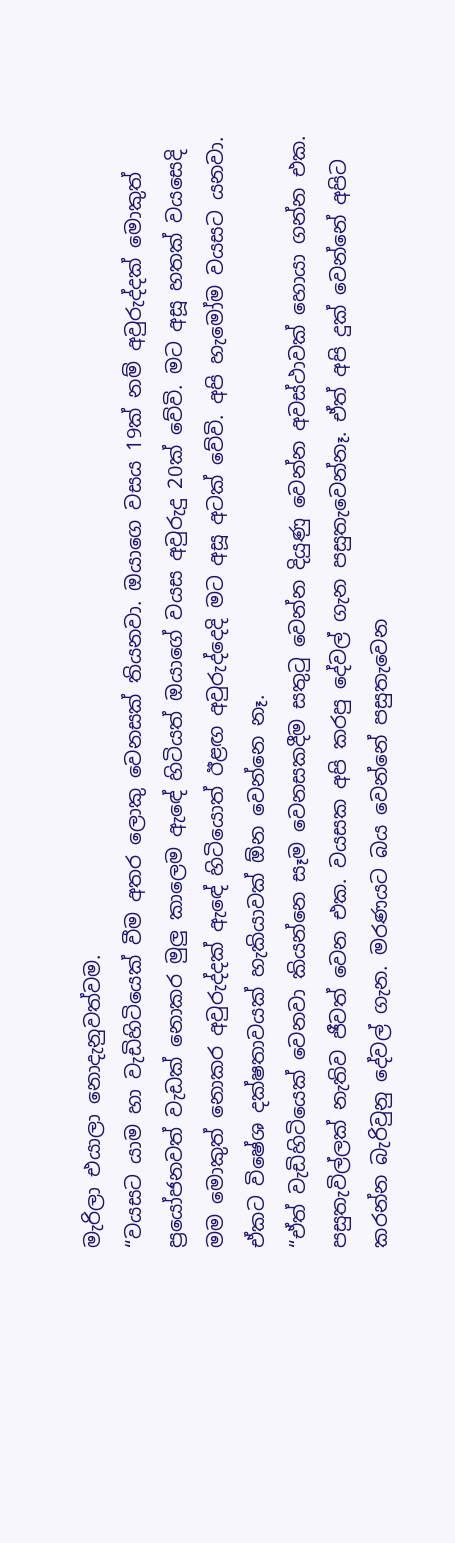මැරිලා එයාලා නොදැනුවත්වම.
“වයසට යාම හා වැඩිහිටියෙක් වීම අතර ලොකු වෙනසක් තියනවා. ඔයාගෙ වසය 19ක් නම් අවුරුද්දක් මොකුත් ප්‍රයෝජනවත් වැඩක් නොකර මුලු කාලෙම ඇඳේ හිටියත් ඔයාගේ වයස අවුරුදු 20ක් වේවි. මට අසූ හතක් වයසෙදි මම මොකුත් නොකර අවුරුද්දක් ඇඳේ හිටියොත් ඊළඟ අවුරුද්දෙදි මට අසූ අටක් වේවි. අපි හැමෝම වයසට යනවා. ඒකට විෂේශ දක්ෂතාවයක් හැකියාවක් ඕන වෙන්නෙ නෑ.
“ඒත් වැඩිහිටියෙක් වෙනවා කියන්නෙ සෑම වෙනසකදීම සතුටු වෙන්න දියුණු වෙන්න අවස්ථාවක් හොයා ගන්න එක. පසුතැවිල්ලක් නැතිව ජීවත් වෙන එක. වයසක අපි කරපු දේවල් ගැන පසුතැවෙන්නෑ. ඒත් අපි දුක් වෙන්නේ අපිට කරන්න බැරිවුනු දේවල් ගැන. මරණයට බය වෙන්නේ පසුතැවෙන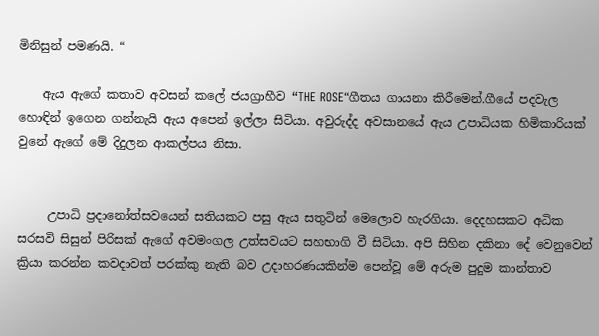මිනිසුන් පමණයි. “

    ඇය ඇගේ කතාව අවසන් කලේ ජයග්‍රාහීව “THE ROSE“ගීතය ගායනා කිරීමෙන්.ගීයේ පදවැල හොඳින් ඉගෙන ගන්නැයි ඇය අපෙන් ඉල්ලා සිටියා. අවුරුද්ද අවසානයේ ඇය උපාධියක හිමිකාරියක් වුනේ ඇගේ මේ දිදුලන ආකල්පය නිසා.


     උපාධි ප්‍රදානෝත්සවයෙන් සතියකට පසු ඇය සතුටින් මෙලොව හැරගියා. දෙදහසකට අධික සරසවි සිසුන් පිරිසක් ඇගේ අවමංගල උත්සවයට සහභාගි වී සිටියා. අපි සිහින දකිනා දේ වෙනුවෙන් ක්‍රියා කරන්න කවදාවත් පරක්කු නැති බව උදාහරණයකින්ම පෙන්වූ මේ අරුම පුදුම කාන්තාව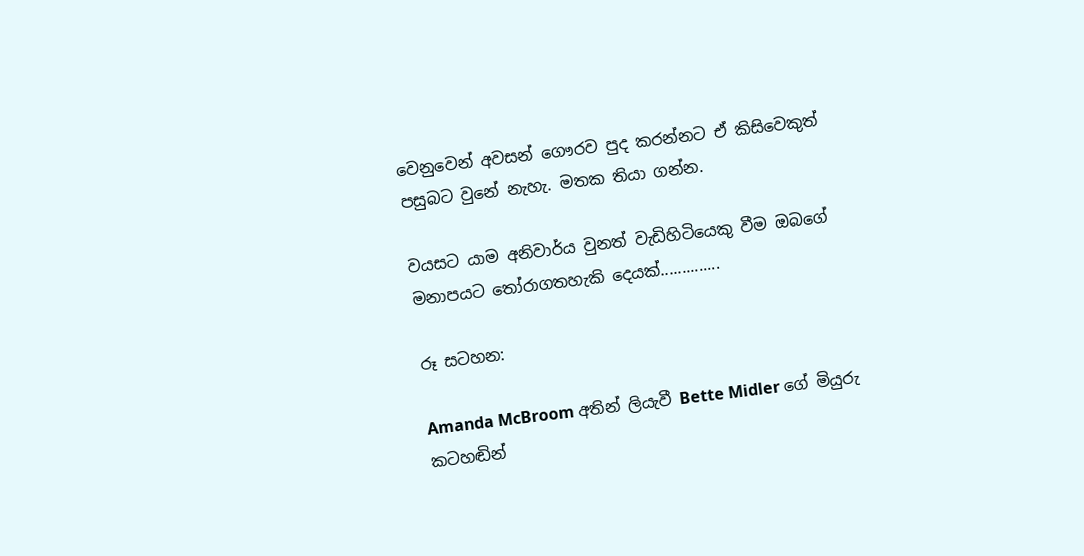වෙනුවෙන් අවසන් ගෞරව පුද කරන්නට ඒ කිසිවෙකුත් පසුබට වුනේ නැහැ. මතක තියා ගන්න.

වයසට යාම අනිවාර්ය වුනත් වැඩිහිටියෙකු වීම ඔබගේ මනාපයට තෝරාගතහැකි දෙයක්..............

රූ සටහන:

Amanda McBroom අතින් ලියැවී Bette Midler ගේ මියුරු කටහඬින්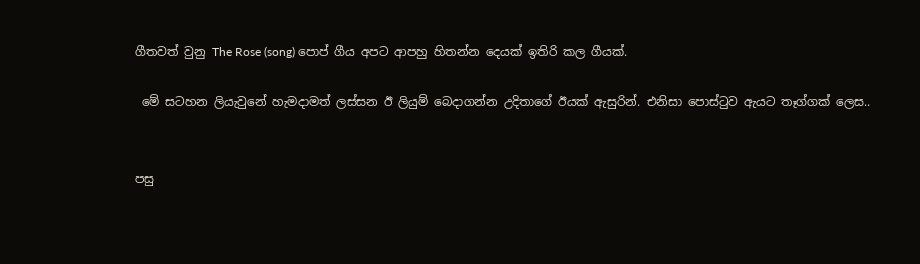ගීතවත් වුනු The Rose (song) පොප් ගීය අපට ආපහු හිතන්න දෙයක් ඉතිරි කල ගීයක්.

 මේ සටහන ලියැවුනේ හැමදාමත් ලස්සන ඊ ලියුම් බෙදාගන්න උදිතාගේ ඊයක් ඇසුරින්. එනිසා පොස්ටුව ඇයට තෑග්ගක් ලෙස..


පසු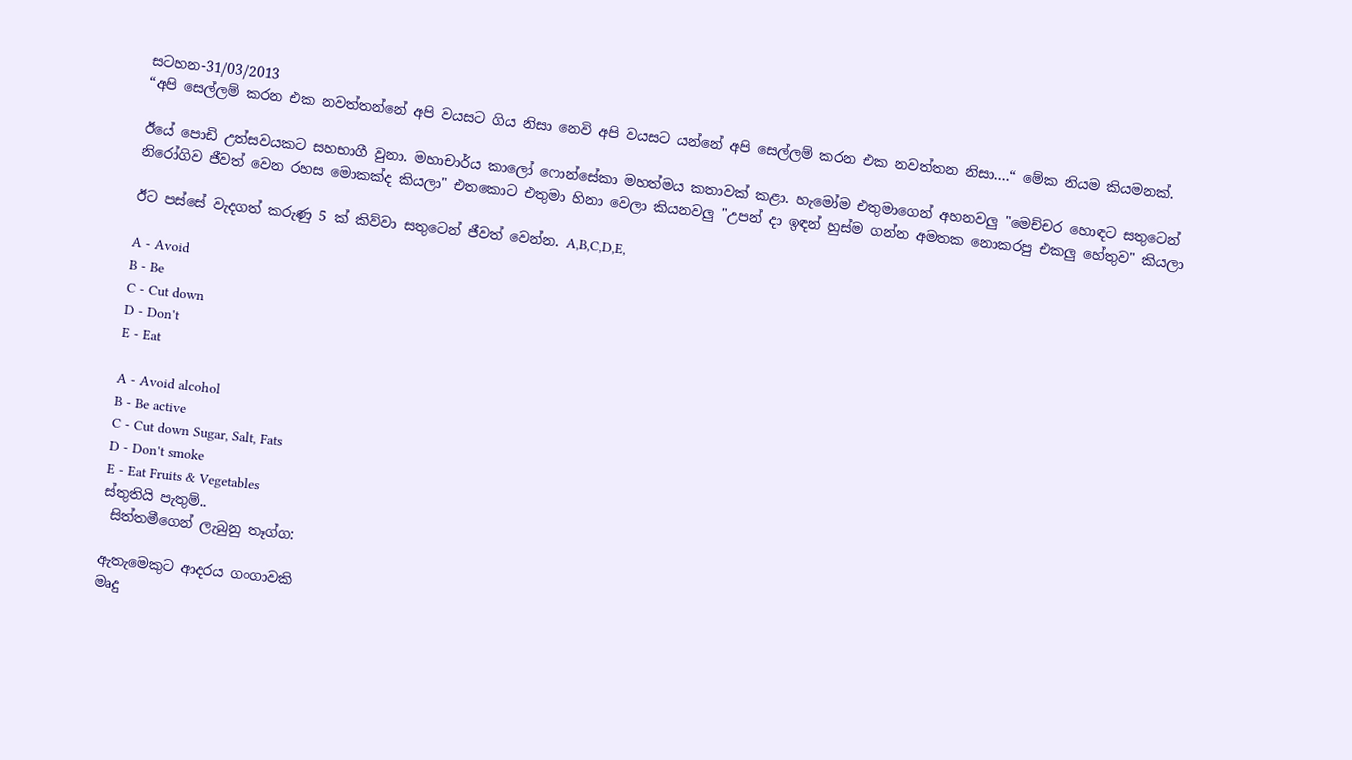සටහන-31/03/2013
“අපි සෙල්ලම් කරන එක නවත්තන්නේ අපි වයසට ගිය නිසා නෙවි අපි වයසට යන්නේ අපි සෙල්ලම් කරන එක නවත්තන නිසා....“ මේක නියම කියමනක්.

ඊයේ පොඩි උත්සවයකට සහභාගී වුනා. මහාචාර්ය කාලෝ ෆොන්සේකා මහත්මය කතාවක් කළා. හැමෝම එතුමාගෙන් අහනවලු "මෙච්චර හොඳට සතුටෙන් නිරෝගිව ජීවත් වෙන රහස මොකක්ද කියලා" එතකොට එතුමා හිනා වෙලා කියනවලු "උපන් දා ඉඳන් හුස්ම ගන්න අමතක නොකරපු එකලු හේතුව" කියලා

ඊට පස්සේ වැදගත් කරුණු 5 ක් කිව්වා සතුටෙන් ජීවත් වෙන්න. A,B,C,D,E,

A - Avoid
B - Be
C - Cut down
D - Don't
E - Eat

A - Avoid alcohol
B - Be active
C - Cut down Sugar, Salt, Fats
D - Don't smoke
E - Eat Fruits & Vegetables
ස්තුතියි පැතුම්..
 සිත්තමීගෙන් ලැබුනු තෑග්ග:

ඇතැමෙකුට ආදරය ගංගාවකි
මෘදු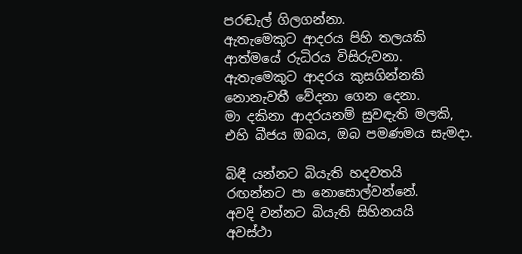පරඬැල් ගිලගන්නා.
ඇතැමෙකුට ආදරය පිහි තලයකි
ආත්මයේ රුධිරය විසිරුවනා.
ඇතැමෙකුට ආදරය කුසගින්නකි
නොනැවතී වේදනා ගෙන දෙනා.
මා දකිනා ආදරයනම් සුවඳැති මලකි,
එහි බීජය ඔබය, ඔබ පමණමය සැමදා.

බිඳී යන්නට බියැති හදවතයි
රඟන්නට පා නොසොල්වන්නේ.
අවදි වන්නට බියැති සිහිනයයි
අවස්ථා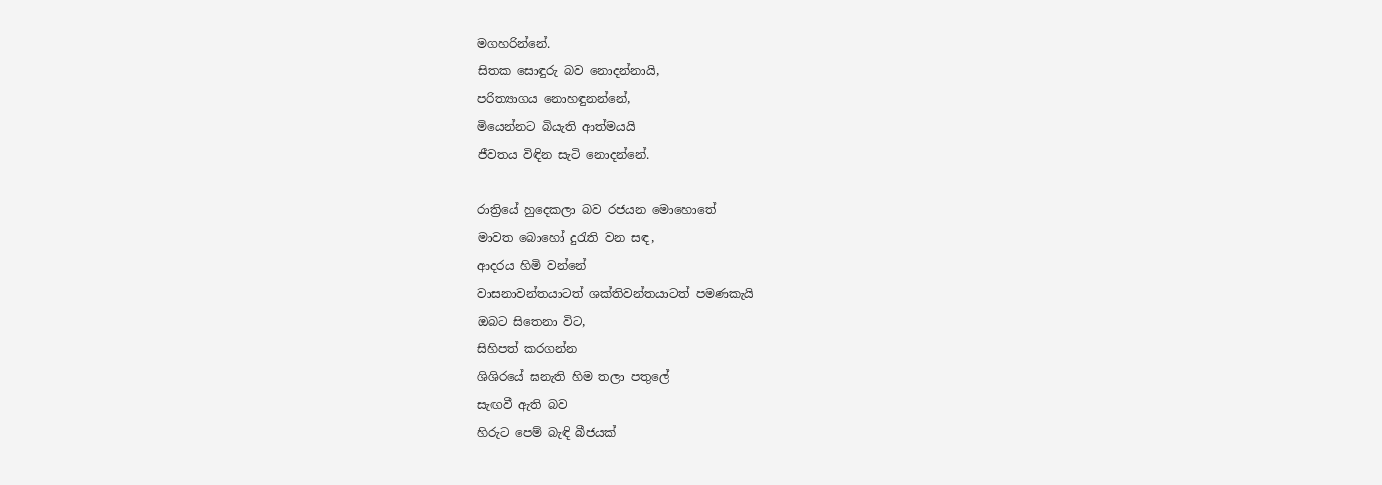මගහරින්නේ.
සිතක සොඳුරු බව නොදන්නායි,
පරිත්‍යාගය නොහඳුනන්නේ,
මියෙන්නට බියැති ආත්මයයි
ජීවතය විඳින සැටි නොදන්නේ.

රාත්‍රියේ හුදෙකලා බව රජයන මොහොතේ
මාවත බොහෝ දුරැති වන සඳ,
ආදරය හිමි වන්නේ
වාසනාවන්තයාටත් ශක්තිවන්තයාටත් පමණකැයි
ඔබට සිතෙනා විට,
සිහිපත් කරගන්න
ශිශිරයේ ඝනැති හිම තලා පතුලේ
සැඟවී ඇති බව
හිරුට පෙම් බැඳි බීජයක්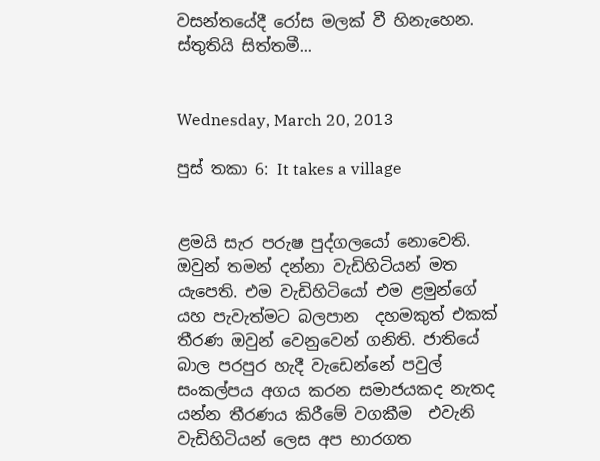වසන්තයේදී රෝස මලක් වී හිනැහෙන.
ස්තුතියි සිත්තමී...


Wednesday, March 20, 2013

පුස් තකා 6: It takes a village


ළමයි සැර පරුෂ පුද්ගලයෝ නොවෙති. ඔවුන් තමන් දන්නා වැඩිහිටියන් මත යැපෙති. එම වැඩිහිටියෝ එම ළමුන්ගේ යහ පැවැත්මට බලපාන  දහමකුත් එකක් තීරණ ඔවුන් වෙනුවෙන් ගනිති. ජාතියේ බාල පරපුර හැදී වැඩෙන්නේ පවුල් සංකල්පය අගය කරන සමාජයකද නැතද යන්න තීරණය කිරීමේ වගකීම  එවැනි වැඩිහිටියන් ලෙස අප භාරගත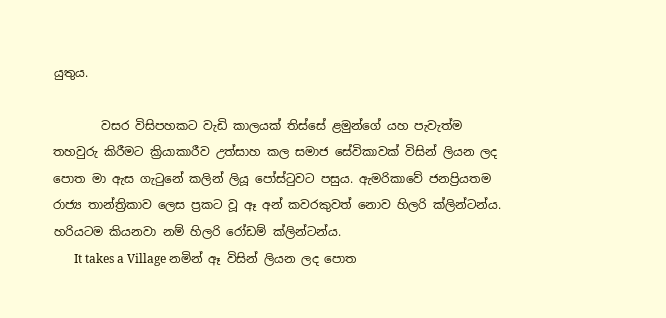යුතුය.

        වසර විසිපහකට වැඩි කාලයක් තිස්සේ ළමුන්ගේ යහ පැවැත්ම තහවුරු කිරීමට ක්‍රියාකාරීව උත්සාහ කල සමාජ සේවිකාවක් විසින් ලියන ලද පොත මා ඇස ගැටුනේ කලින් ලියූ පෝස්ටුවට පසුය. ඇමරිකාවේ ජනප්‍රියතම රාජ්‍ය තාන්ත්‍රිකාව ලෙස ප්‍රකට වූ ඈ අන් කවරකුවත් නොව හිලරි ක්ලින්ටන්ය. හරියටම කියනවා නම් හිලරි රෝඩම් ක්ලින්ටන්ය.
       It takes a Village නමින් ඈ විසින් ලියන ලද පොත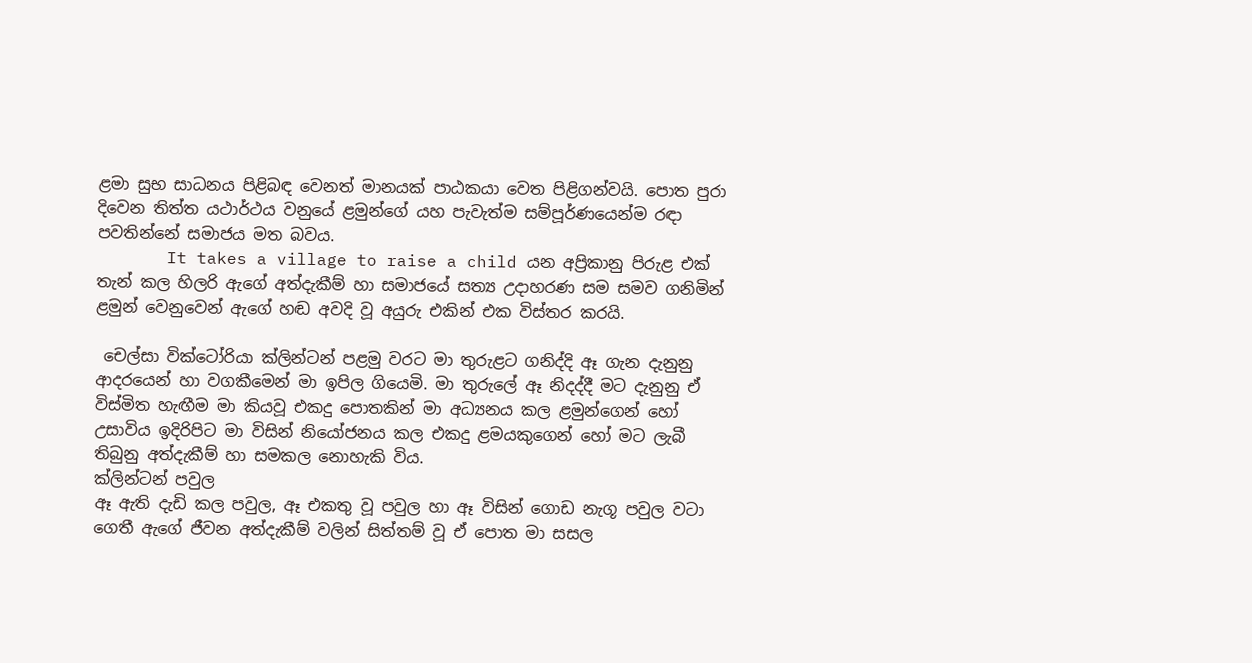ළමා සුභ සාධනය පිළිබඳ වෙනත් මානයක් පාඨකයා වෙත පිළිගන්වයි. පොත පුරා දිවෙන තිත්ත යථාර්ථය වනුයේ ළමුන්ගේ යහ පැවැත්ම සම්පූර්ණයෙන්ම රඳා පවතින්නේ සමාජය මත බවය.
       It takes a village to raise a child යන අප්‍රිකානු පිරුළ එක් තැන් කල හිලරි ඇගේ අත්දැකීම් හා සමාජයේ සත්‍ය උදාහරණ සම සමව ගනිමින් ළමුන් වෙනුවෙන් ඇගේ හඬ අවදි වූ අයුරු එකින් එක විස්තර කරයි.

 චෙල්සා වික්ටෝරියා ක්ලින්ටන් පළමු වරට මා තුරුළට ගනිද්දි ඈ ගැන දැනුනු ආදරයෙන් හා වගකීමෙන් මා ඉපිල ගියෙමි. මා තුරුලේ ඈ නිදද්දී මට දැනුනු ඒ විස්මිත හැඟීම මා කියවූ එකදු පොතකින් මා අධ්‍යනය කල ළමුන්ගෙන් හෝ උසාවිය ඉදිරිපිට මා විසින් නියෝජනය කල එකදු ළමයකුගෙන් හෝ මට ලැබී තිබුනු අත්දැකීම් හා සමකල නොහැකි විය.
ක්ලින්ටන් පවුල
ඈ ඇති දැඩි කල පවුල, ඈ එකතු වූ පවුල හා ඈ විසින් ගොඩ නැගූ පවුල වටා ගෙතී ඇගේ ජීවන අත්දැකීම් වලින් සිත්තම් වූ ඒ පොත මා සසල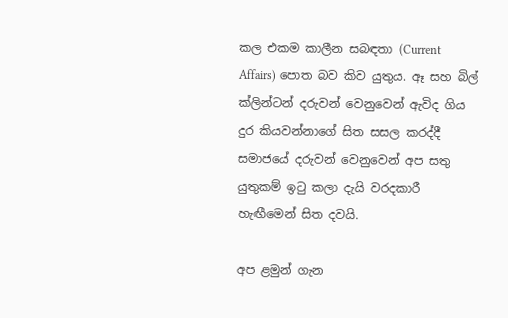කල එකම කාලීන සබඳතා (Current Affairs) පොත බව කිව යුතුය. ඈ සහ බිල් ක්ලින්ටන් දරුවන් වෙනුවෙන් ඇවිද ගිය දුර කියවන්නාගේ සිත සසල කරද්දී සමාජයේ දරුවන් වෙනුවෙන් අප සතු යුතුකම් ඉටු කලා දැයි වරදකාරී හැඟීමෙන් සිත දවයි.

අප ළමුන් ගැන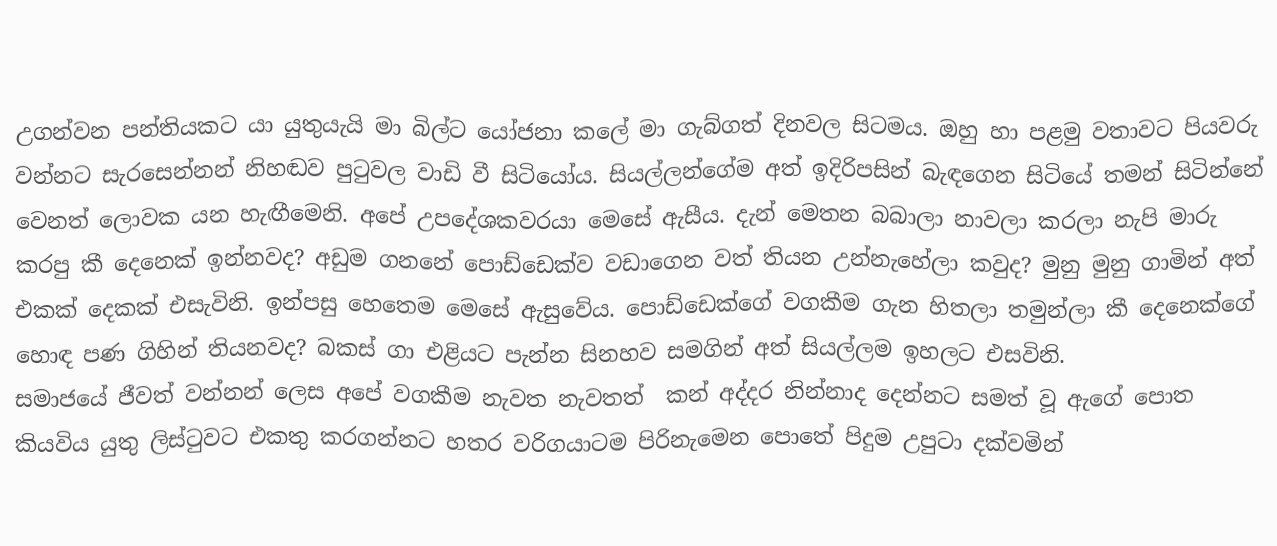උගන්වන පන්තියකට යා යුතුයැයි මා බිල්ට යෝජනා කලේ මා ගැබ්ගත් දිනවල සිටමය. ඔහු හා පළමු වතාවට පියවරු වන්නට සැරසෙන්නන් නිහඬව පුටුවල වාඩි වී සිටියෝය. සියල්ලන්ගේම අත් ඉදිරිපසින් බැඳගෙන සිටියේ තමන් සිටින්නේ වෙනත් ලොවක යන හැඟීමෙනි. අපේ උපදේශකවරයා මෙසේ ඇසීය. දැන් මෙතන බබාලා නාවලා කරලා නැපි මාරු කරපු කී දෙනෙක් ඉන්නවද? අඩුම ගනනේ පොඩ්ඩෙක්ව වඩාගෙන වත් තියන උන්නැහේලා කවුද? මුනු මුනු ගාමින් අත් එකක් දෙකක් එසැවිනි. ඉන්පසු හෙතෙම මෙසේ ඇසුවේය. පොඩ්ඩෙක්ගේ වගකීම ගැන හිතලා තමුන්ලා කී දෙනෙක්ගේ  හොඳ පණ ගිහින් තියනවද? බකස් ගා එළියට පැන්න සිනහව සමගින් අත් සියල්ලම ඉහලට එසවිනි.
සමාජයේ ජීවත් වන්නන් ලෙස අපේ වගකීම නැවත නැවතත්  කන් අද්දර නින්නාද දෙන්නට සමත් වූ ඇගේ පොත කියවිය යුතු ලිස්ටුවට එකතු කරගන්නට හතර වරිගයාටම පිරිනැමෙන පොතේ පිදුම උපුටා දක්වමින්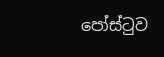පෝස්ටුව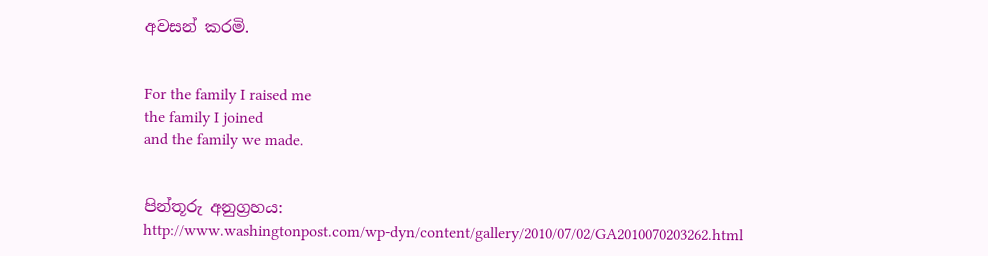අවසන් කරමි.


For the family I raised me
the family I joined
and the family we made.


පින්තූරු අනුග්‍රහය:
http://www.washingtonpost.com/wp-dyn/content/gallery/2010/07/02/GA2010070203262.html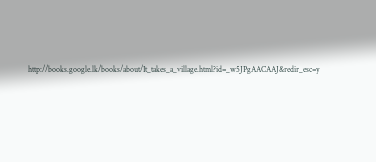http://books.google.lk/books/about/It_takes_a_village.html?id=_w5JPgAACAAJ&redir_esc=y